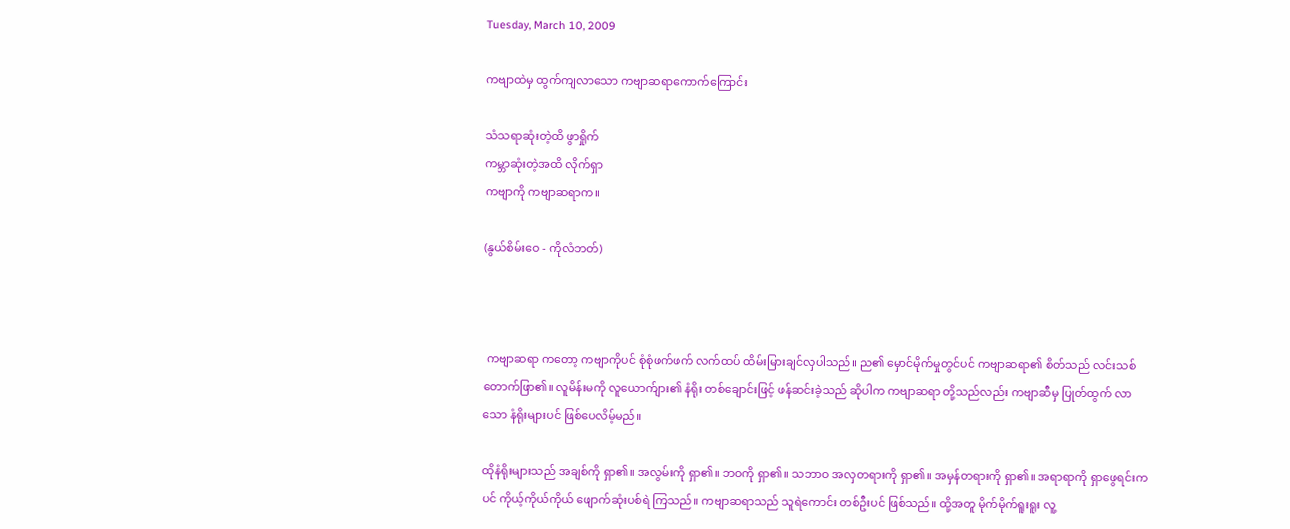Tuesday, March 10, 2009

ကဗျာထဲမှ ထွက်ကျလာသော ကဗျာဆရာကောက်ကြောင်း

သံသရာဆုံးတဲ့ထိ ဖွာရှိုက်
ကမ္ဘာဆုံးတဲ့အထိ လိုက်ရှာ
ကဗျာကို ကဗျာဆရာက။

(နွယ်စိမ်းဝေ - ကိုလံဘတ်)



 ကဗျာဆရာ ကတော့ ကဗျာကိုပင် စုံစုံဖက်ဖက် လက်ထပ် ထိမ်းမြားချင်လှပါသည်။ ည၏ မှောင်မိုက်မှုတွင်ပင် ကဗျာဆရာ၏ စိတ်သည် လင်းသစ် တောက်ဖြာ၏။ လူမိန်းမကို လူယောက်ျား၏ နံရိုး တစ်ချောင်းဖြင့် ဖန်ဆင်းခဲ့သည် ဆိုပါက ကဗျာဆရာ တို့သည်လည်း ကဗျာဆီမှ ပြုတ်ထွက် လာသော နံရိုးများပင် ဖြစ်ပေလိမ့်မည်။

ထိုနံရိုးများသည် အချစ်ကို ရှာ၏။ အလွမ်းကို ရှာ၏။ ဘဝကို ရှာ၏။ သဘာဝ အလှတရားကို ရှာ၏။ အမှန်တရားကို ရှာ၏။ အရာရာကို ရှာဖွေရင်းကပင် ကိုယ့်ကိုယ်ကိုယ် ဖျောက်ဆုံးပစ်ရဲ ကြသည်။ ကဗျာဆရာသည် သူရဲကောင်း တစ်ဦးပင် ဖြစ်သည်။ ထို့အတူ မိုက်မိုက်ရူးရူး လူ့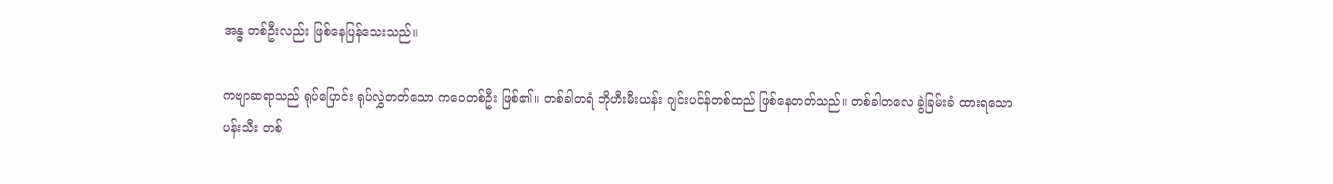အန္ဓ တစ်ဦးလည်း ဖြစ်နေပြန်သေးသည်။

ကဗျာဆရာသည် ရုပ်ပြောင်း ရုပ်လွှဲတတ်သော ကဝေတစ်ဦး ဖြစ်၏။ တစ်ခါတရံ ဘိုဟီးမီးယန်း ဂျင်းပင်န်တစ်ထည် ဖြစ်နေတတ်သည်။ တစ်ခါတလေ ခွဲခြမ်းခံ ထားရသော ပန်းသီး တစ်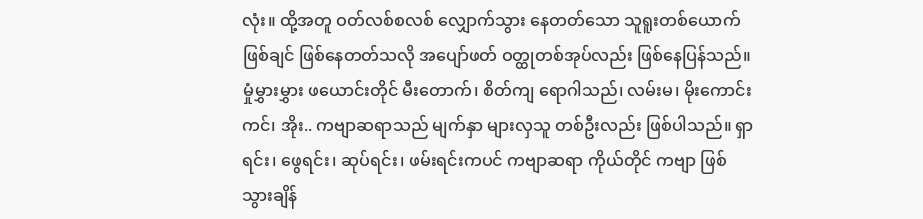လုံး။ ထို့အတူ ဝတ်လစ်စလစ် လျှောက်သွား နေတတ်သော သူရူးတစ်ယောက် ဖြစ်ချင် ဖြစ်နေတတ်သလို အပျော်ဖတ် ဝတ္ထုတစ်အုပ်လည်း ဖြစ်နေပြန်သည်။ မှုံမွှားမွှား ဖယောင်းတိုင် မီးတောက်၊ စိတ်ကျ ရောဂါသည်၊ လမ်းမ၊ မိုးကောင်းကင်၊ အိုး.. ကဗျာဆရာသည် မျက်နှာ များလှသူ တစ်ဦးလည်း ဖြစ်ပါသည်။ ရှာရင်း၊ ဖွေရင်း၊ ဆုပ်ရင်း၊ ဖမ်းရင်းကပင် ကဗျာဆရာ ကိုယ်တိုင် ကဗျာ ဖြစ်သွားချိန်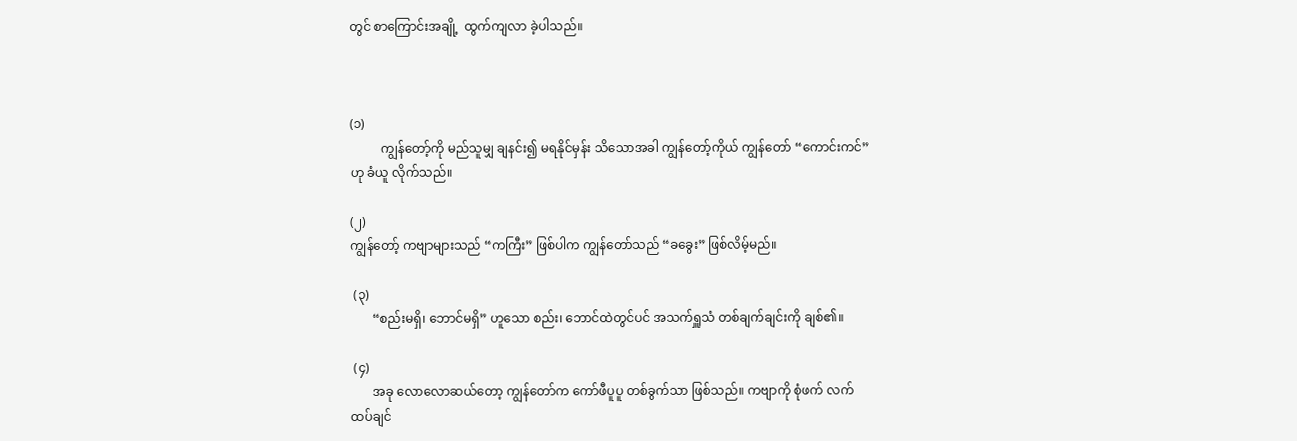တွင် စာကြောင်းအချို့  ထွက်ကျလာ ခဲ့ပါသည်။



(၁)
          ကျွန်တော့်ကို မည်သူမျှ ချနင်း၍ မရနိုင်မှန်း သိသောအခါ ကျွန်တော့်ကိုယ် ကျွန်တော် “ကောင်းကင်” ဟု ခံယူ လိုက်သည်။

(၂)
ကျွန်တော့် ကဗျာများသည် “ကကြီး” ဖြစ်ပါက ကျွန်တော်သည် “ခခွေး” ဖြစ်လိမ့်မည်။

 (၃)
       “စည်းမရှိ၊ ဘောင်မရှိ” ဟူသော စည်း၊ ဘောင်ထဲတွင်ပင် အသက်ရှူသံ တစ်ချက်ချင်းကို ချစ်၏။

 (၄)
       အခု လောလောဆယ်တော့ ကျွန်တော်က ကော်ဖီပူပူ တစ်ခွက်သာ ဖြစ်သည်။ ကဗျာကို စုံဖက် လက်ထပ်ချင်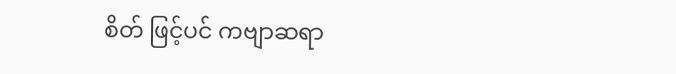စိတ် ဖြင့်ပင် ကဗျာဆရာ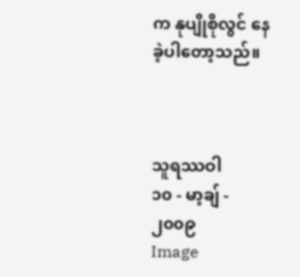က နုပျိုစိုလွင် နေခဲ့ပါတော့သည်။



သူရဿဝါ
၁၀ - မာ့ချ် - ၂၀၀၉
Image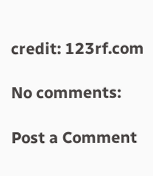credit: 123rf.com

No comments:

Post a Comment